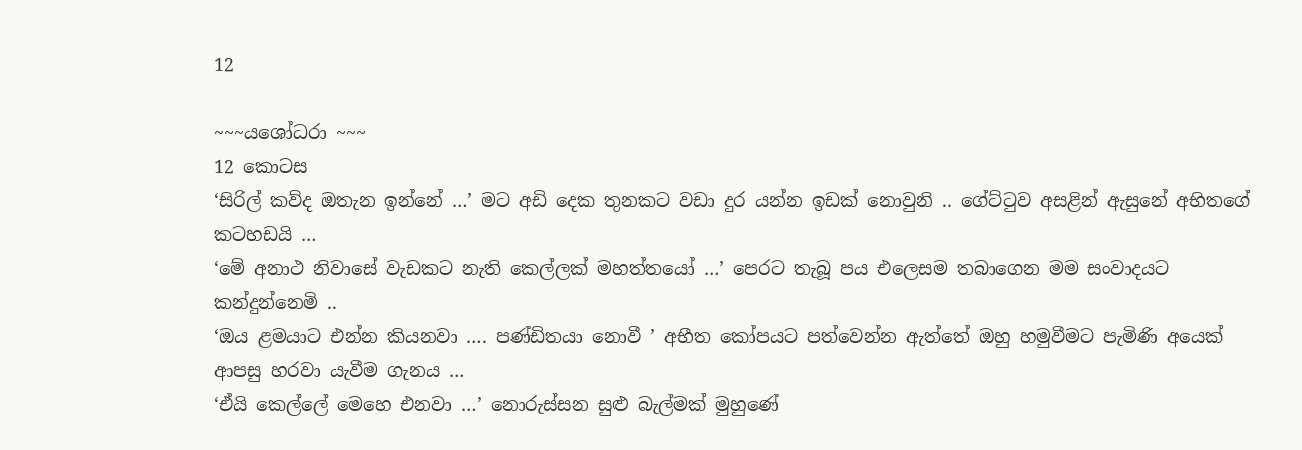12

~~~යශෝධරා ~~~
12 කොටස
‘සිරිල් කව්ද ඔතැන ඉන්නේ …’ මට අඩි දෙක තුනකට වඩා දුර යන්න ඉඩක් නොවුනි .. ගේට්ටුව අසළින් ඇසුනේ අභිතගේ කටහඩයි …
‘මේ අනාථ නිවාසේ වැඩකට නැති කෙල්ලක් මහත්තයෝ …’ පෙරට තැබූ පය එලෙසම තබාගෙන මම සංවාදයට කන්දුන්නෙමි ..
‘ඔය ළමයාට එන්න කියනවා …. පණ්ඩිතයා නොවී ’ අභීත කෝපයට පත්වෙන්න ඇත්තේ ඔහු හමුවීමට පැමිණි අයෙක් ආපසු හරවා යැවීම ගැනය …
‘ඒයි කෙල්ලේ මෙහෙ එනවා …’ නොරුස්සන සුළු බැල්මක් මුහුණේ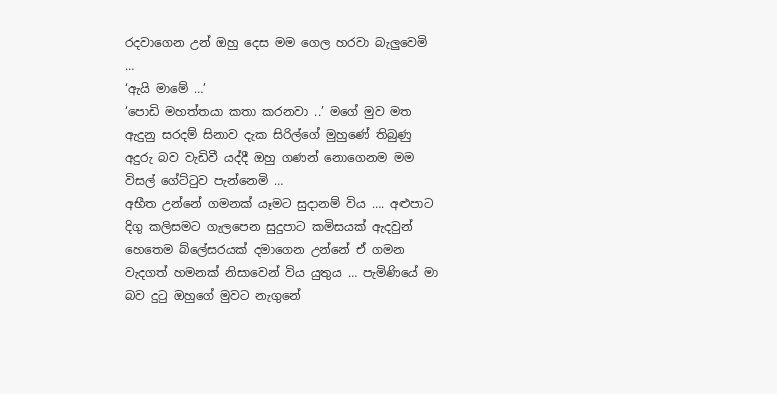රදවාගෙන උන් ඔහු දෙස මම ගෙල හරවා බැලුවෙමි …
‘ඇයි මාමේ …’
‘පොඩි මහත්තයා කතා කරනවා ..’ මගේ මුව මත ඇදුනු සරදම් සිනාව දැක සිරිල්ගේ මුහුණේ තිබුණු අදුරු බව වැඩිවී යද්දී ඔහු ගණන් නොගෙනම මම විසල් ගේට්ටුව පැන්නෙමි …
අභීත උන්නේ ගමනක් යෑමට සුදානම් විය …. අළුපාට දිගු කලිසමට ගැලපෙන සුදුපාට කමිසයක් ඇදවුන් හෙතෙම බ්ලේසරයක් දමාගෙන උන්නේ ඒ ගමන වැදගත් හමනක් නිසාවෙන් විය යුතුය … පැමිණියේ මා බව දුටු ඔහුගේ මුවට නැගුනේ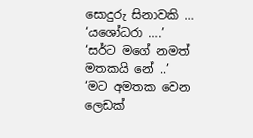සොදුරු සිනාවකි …
‘යශෝධරා ….’
‘සර්ට මගේ නමත් මතකයි නේ ..’
‘මට අමතක වෙන ලෙඩක්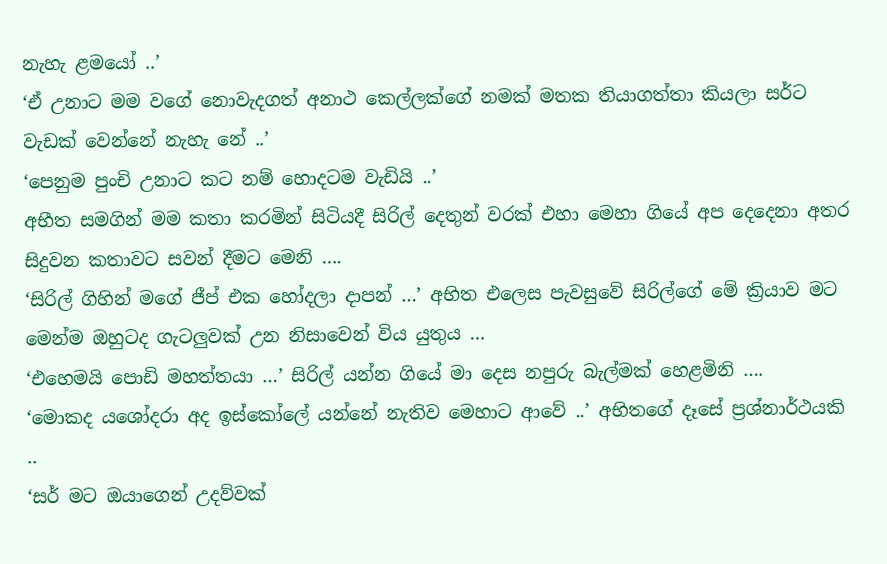නැහැ ළමයෝ ..’
‘ඒ උනාට මම වගේ නොවැදගත් අනාථ කෙල්ලක්ගේ නමක් මතක තියාගත්තා කියලා සර්ට වැඩක් වෙන්නේ නැහැ නේ ..’
‘පෙනුම පුංචි උනාට කට නම් හොදටම වැඩියි ..’
අභීත සමගින් මම කතා කරමින් සිටියදී සිරිල් දෙතුන් වරක් එහා මෙහා ගියේ අප දෙදෙනා අතර සිදුවන කතාවට සවන් දීමට මෙනි ….
‘සිරිල් ගිහින් මගේ ජීප් එක හෝදලා දාපන් …’ අභිත එලෙස පැවසුවේ සිරිල්ගේ මේ ක්‍රියාව මට මෙන්ම ඔහුටද ගැටලුවක් උන නිසාවෙන් විය යුතුය …
‘එහෙමයි පොඩි මහත්තයා …’ සිරිල් යන්න ගියේ මා දෙස නපුරු බැල්මක් හෙළමිනි ….
‘මොකද යශෝදරා අද ඉස්කෝලේ යන්නේ නැතිව මෙහාට ආවේ ..’ අභිතගේ දෑසේ ප්‍රශ්නාර්ථයකි ..
‘සර් මට ඔයාගෙන් උදව්වක්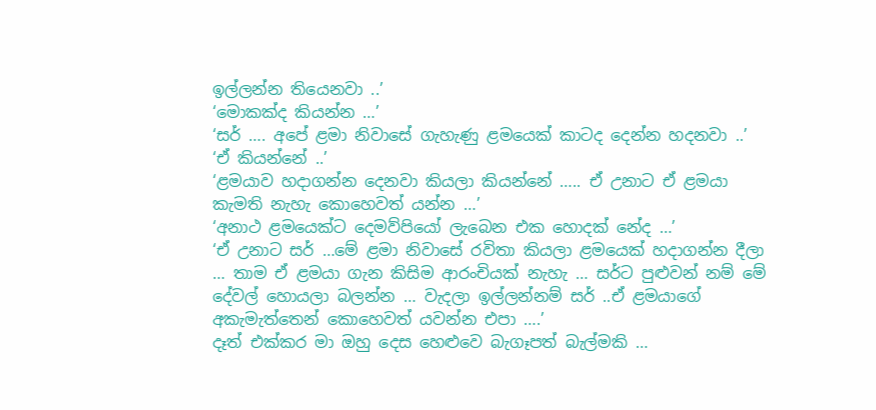ඉල්ලන්න තියෙනවා ..’
‘මොකක්ද කියන්න …’
‘සර් …. අපේ ළමා නිවාසේ ගැහැණු ළමයෙක් කාටද දෙන්න හදනවා ..’
‘ඒ කියන්නේ ..’
‘ළමයාව හදාගන්න දෙනවා කියලා කියන්නේ ….. ඒ උනාට ඒ ළමයා කැමති නැහැ කොහෙවත් යන්න …’
‘අනාථ ළමයෙක්ට දෙමව්පියෝ ලැබෙන එක හොදක් නේද …’
‘ඒ උනාට සර් …මේ ළමා නිවාසේ රවිතා කියලා ළමයෙක් හදාගන්න දීලා … තාම ඒ ළමයා ගැන කිසිම ආරංචියක් නැහැ … සර්ට පුළුවන් නම් මේ දේවල් හොයලා බලන්න … වැදලා ඉල්ලන්නම් සර් ..ඒ ළමයාගේ අකැමැත්තෙන් කොහෙවත් යවන්න එපා ….’
දෑත් එක්කර මා ඔහු දෙස හෙළුවෙ බැගෑපත් බැල්මකි …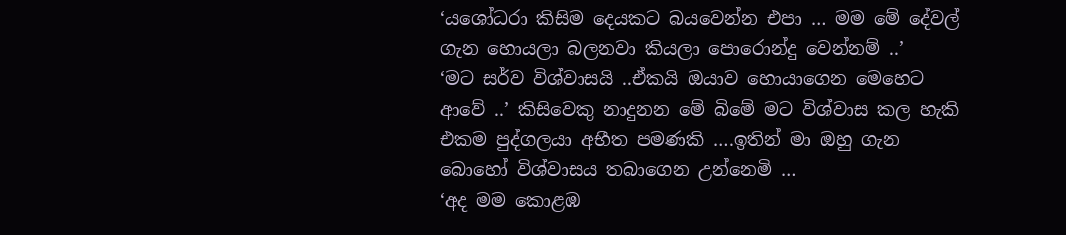‘යශෝධරා කිසිම දෙයකට බයවෙන්න එපා … මම මේ දේවල් ගැන හොයලා බලනවා කියලා පොරොන්දු වෙන්නම් ..’
‘මට සර්ව විශ්වාසයි ..ඒකයි ඔයාව හොයාගෙන මෙහෙට ආවේ ..’ කිසිවෙකු නාදුනන මේ බිමේ මට විශ්වාස කල හැකි එකම පුද්ගලයා අභීත පමණකි ….ඉතින් මා ඔහු ගැන බොහෝ විශ්වාසය තබාගෙන උන්නෙමි …
‘අද මම කොළඹ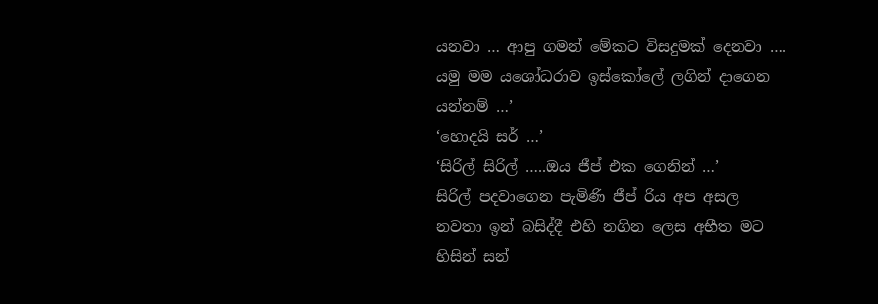යනවා … ආපු ගමන් මේකට විසදුමක් දෙනවා …. යමු මම යශෝධරාව ඉස්කෝලේ ලගින් දාගෙන යන්නම් …’
‘හොදයි සර් …’
‘සිරිල් සිරිල් …..ඔය ජීප් එක ගෙනින් …’
සිරිල් පදවාගෙන පැමිණි ජීප් රිය අප අසල නවතා ඉන් බසිද්දී එහි නගින ලෙස අභීත මට හිසින් සන්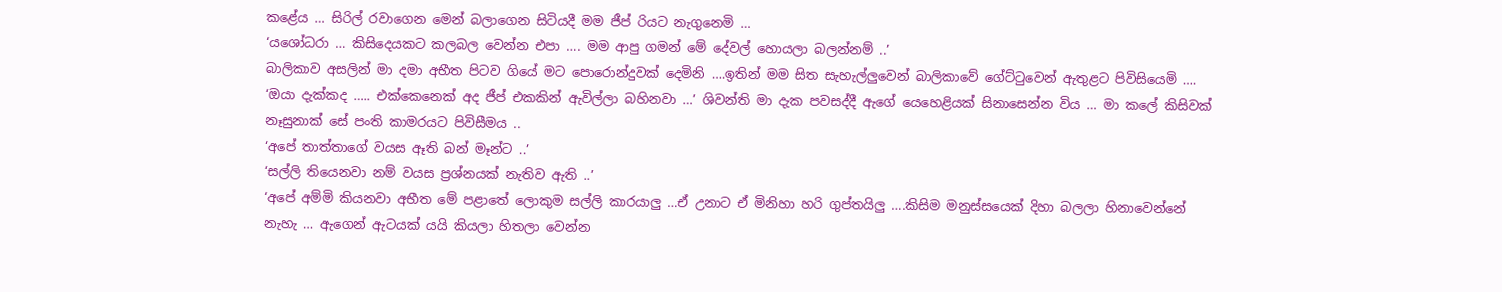කළේය … සිරිල් රවාගෙන මෙන් බලාගෙන සිටියදී මම ජීප් රියට නැගුනෙමි …
‘යශෝධරා … කිසිදෙයකට කලබල වෙන්න එපා …. මම ආපු ගමන් මේ දේවල් හොයලා බලන්නම් ..’
බාලිකාව අසලින් මා දමා අභීත පිටව ගියේ මට පොරොන්දුවක් දෙමිනි ….ඉතින් මම සිත සැහැල්ලුවෙන් බාලිකාවේ ගේට්ටුවෙන් ඇතුළට පිවිසියෙමි ….
‘ඔයා දැක්කද ….. එක්කෙනෙක් අද ජීප් එකකින් ඇවිල්ලා බහිනවා …’ ශිවන්ති මා දැක පවසද්දී ඇගේ යෙහෙළියක් සිනාසෙන්න විය … මා කලේ කිසිවක් නෑසුනාක් සේ පංති කාමරයට පිවිසීමය ..
‘අපේ තාත්තාගේ වයස ඈති බන් මෑන්ට ..’
‘සල්ලි තියෙනවා නම් වයස ප්‍රශ්නයක් නැතිව ඇති ..’
‘අපේ අම්මි කියනවා අභීත මේ පළාතේ ලොකුම සල්ලි කාරයාලු …ඒ උනාට ඒ මිනිහා හරි ගුප්තයිලු ….කිසිම මනුස්සයෙක් දිහා බලලා හිනාවෙන්නේ නැහැ … ඇගෙන් ඇටයක් යයි කියලා හිතලා වෙන්න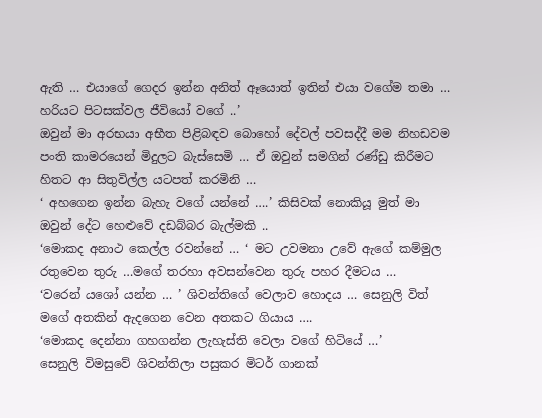ඇති … එයාගේ ගෙදර ඉන්න අනිත් ඈයොත් ඉතින් එයා වගේම තමා … හරියට පිටසක්වල ජීවියෝ වගේ ..’
ඔවුන් මා අරභයා අභීත පිළිබඳව බොහෝ දේවල් පවසද්දී මම නිහඩවම පංති කාමරයෙන් මිදුලට බැස්සෙමි … ඒ ඔවුන් සමගින් රණ්ඩු කිරීමට හිතට ආ සිතුවිල්ල යටපත් කරමිනි …
‘ අහගෙන ඉන්න බැහැ වගේ යන්නේ ….’ කිසිවක් නොකියූ මුත් මා ඔවුන් දේට හෙළුවේ දඩබ්බර බැල්මකි ..
‘මොකද අනාථ කෙල්ල රවන්නේ … ‘ මට උවමනා උවේ ඇගේ කම්මුල රතුවෙන තුරු …මගේ තරහා අවසන්වෙන තුරු පහර දීමටය …
‘වරෙන් යශෝ යන්න … ’ ශිවන්තිගේ වෙලාව හොදය … සෙනුලි විත් මගේ අතකින් ඇදගෙන වෙන අතකට ගියාය ….
‘මොකද දෙන්නා ගහගන්න ලැහැස්ති වෙලා වගේ හිටියේ …’
සෙනුලි විමසුවේ ශිවන්තිලා පසුකර මිටර් ගානක්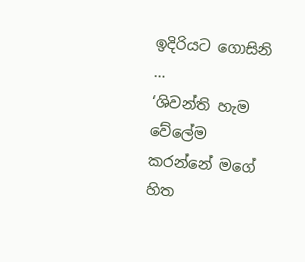ඉදිරියට ගොසිනි …
‘ශිවන්ති හැම වේලේම කරන්නේ මගේ හිත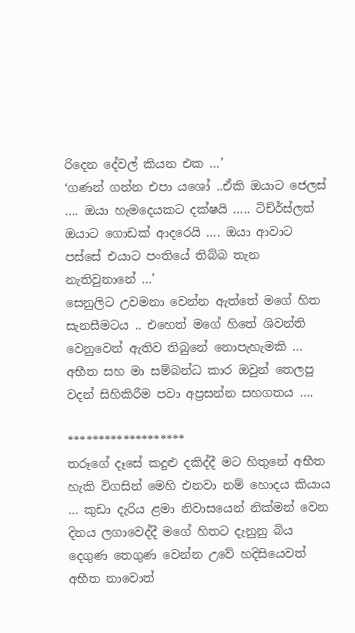රිදෙන දේවල් කියන එක …’
‘ගණන් ගන්න එපා යශෝ ..ඒකි ඔයාට ජෙලස් …. ඔයා හැමදෙයකට දක්ෂයි ….. ටිච්ර්ස්ලත් ඔයාට ගොඩක් ආදරෙයි …. ඔයා ආවාට පස්සේ එයාට පංතියේ තිබ්බ තැන නැතිවුනානේ …’
සෙනුලිට උවමනා වෙන්න ඇත්තේ මගේ හිත සැනසීමටය .. එහෙත් මගේ හිතේ ශිවන්ති වෙනුවෙන් ඇතිව තිබුනේ නොපැහැමකි … අභීත සහ මා සම්බන්ධ කාර ඔවුන් තෙලපු වදන් සිහිකිරීම පවා අප්‍රසන්න සහගතය ….

*******************
තරූගේ දෑසේ කදුළු දකිද්දී මට හිතුනේ අභීත හැකි විගසින් මෙහි එනවා නම් හොදය කියාය … කුඩා දැරිය ළමා නිවාසයෙන් නික්මන් වෙන දිනය ලගාවෙද්දී මගේ හිතට දැනුනු බිය දෙගුණ තෙගුණ වෙන්න උවේ හදිසියෙවත් අභීත නාවොත්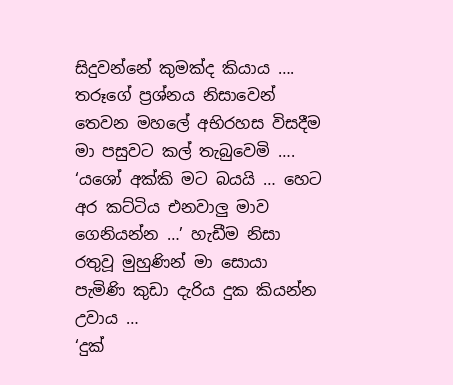සිදුවන්නේ කුමක්ද කියාය …. තරූගේ ප්‍රශ්නය නිසාවෙන් තෙවන මහලේ අභිරහස විසදීම මා පසුවට කල් තැබුවෙමි ….
‘යශෝ අක්කි මට බයයි … හෙට අර කට්ටිය එනවාලු මාව ගෙනියන්න …’ හැඩීම නිසා රතුවූ මුහුණින් මා සොයා පැමිණි කුඩා දැරිය දුක කියන්න උවාය …
‘දුක්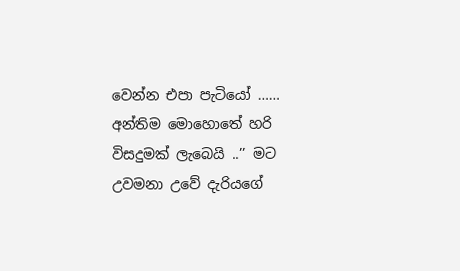වෙන්න එපා පැටියෝ …… අන්තිම මොහොතේ හරි විසදුමක් ලැබෙයි ..’’ මට උවමනා උවේ දැරියගේ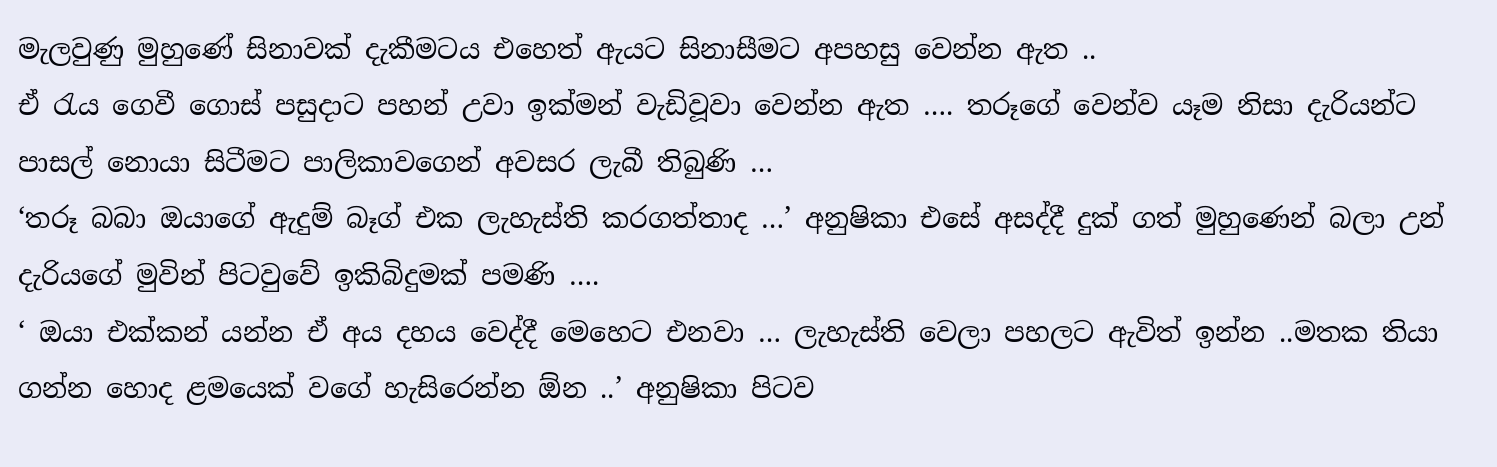මැලවුණු මුහුණේ සිනාවක් දැකීමටය එහෙත් ඇයට සිනාසීමට අපහසු වෙන්න ඇත ..
ඒ රැය ගෙවී ගොස් පසුදාට පහන් උවා ඉක්මන් වැඩිවූවා වෙන්න ඇත …. තරූගේ වෙන්ව යෑම නිසා දැරියන්ට පාසල් නොයා සිටීමට පාලිකාවගෙන් අවසර ලැබී තිබුණි …
‘තරූ බබා ඔයාගේ ඇදුම් බෑග් එක ලැහැස්ති කරගත්තාද …’ අනුෂිකා එසේ අසද්දී දුක් ගත් මුහුණෙන් බලා උන් දැරියගේ මුවින් පිටවුවේ ඉකිබිදුමක් පමණි ….
‘ ඔයා එක්කන් යන්න ඒ අය දහය වෙද්දී මෙහෙට එනවා … ලැහැස්ති වෙලා පහලට ඇවිත් ඉන්න ..මතක තියා ගන්න හොද ළමයෙක් වගේ හැසිරෙන්න ඕන ..’ අනුෂිකා පිටව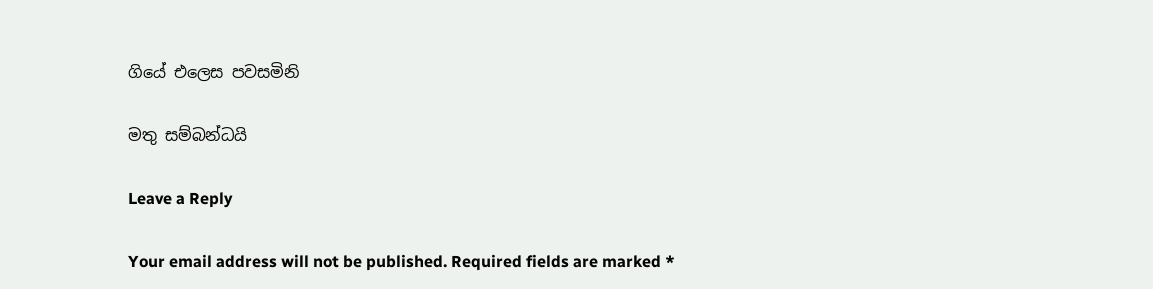ගියේ එලෙස පවසමිනි

මතු සම්බන්ධයි

Leave a Reply

Your email address will not be published. Required fields are marked *